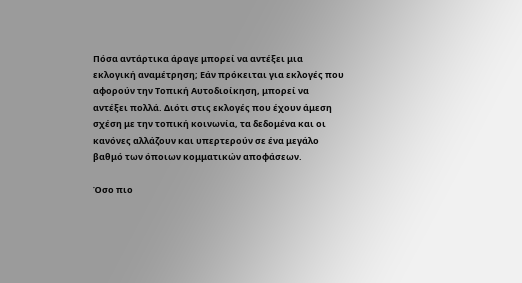Πόσα αντάρτικα άραγε μπορεί να αντέξει μια εκλογική αναμέτρηση; Εάν πρόκειται για εκλογές που αφορούν την Τοπική Αυτοδιοίκηση, μπορεί να αντέξει πολλά. Διότι στις εκλογές που έχουν άμεση σχέση με την τοπική κοινωνία, τα δεδομένα και οι κανόνες αλλάζουν και υπερτερούν σε ένα μεγάλο βαθμό των όποιων κομματικών αποφάσεων.

Όσο πιο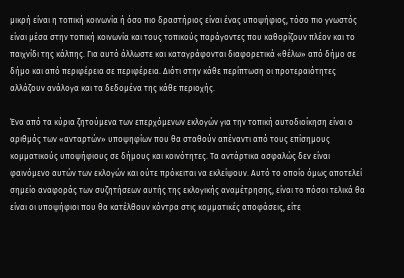μικρή είναι η τοπική κοινωνία ή όσο πιο δραστήριος είναι ένας υποψήφιος, τόσο πιο γνωστός είναι μέσα στην τοπική κοινωνία και τους τοπικούς παράγοντες που καθορίζουν πλέον και το παιχνίδι της κάλπης. Για αυτό άλλωστε και καταγράφονται διαφορετικά «θέλω» από δήμο σε δήμο και από περιφέρεια σε περιφέρεια. Διότι στην κάθε περίπτωση οι προτεραιότητες αλλάζουν ανάλογα και τα δεδομένα της κάθε περιοχής.

Ένα από τα κύρια ζητούμενα των επερχόμενων εκλογών για την τοπική αυτοδιοίκηση είναι ο αριθμός των «ανταρτών» υποψηφίων που θα σταθούν απέναντι από τους επίσημους κομματικούς υποψήφιους σε δήμους και κοινότητες. Τα αντάρτικα ασφαλώς δεν είναι φαινόμενο αυτών των εκλογών και ούτε πρόκειται να εκλείψουν. Αυτό το οποίο όμως αποτελεί σημείο αναφοράς των συζητήσεων αυτής της εκλογικής αναμέτρησης, είναι το πόσοι τελικά θα είναι οι υποψήφιοι που θα κατέλθουν κόντρα στις κομματικές αποφάσεις, είτε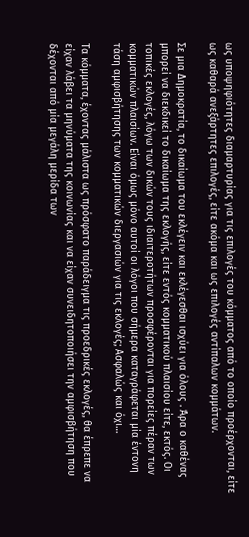ως υποψηφιότητες διαμαρτυρίας για τις επιλογές του κόμματος από το οποίο προέρχονται, είτε ως καθαρά ανεξάρτητες επιλογές, είτε ακόμα και ως επιλογές αντίπαλων κομμάτων.

Σε μια Δημοκρατία, το δικαίωμα του εκλέγειν και εκλέγεσθαι ισχύει για όλους . Άρα ο καθένας μπορεί να διεκδικεί το δικαίωμα της εκλογής, είτε εντός κομματικού πλαισίου είτε, εκτός. Οι τοπικές εκλογές, λόγω των δικών τους ιδιαιτεροτήτων προσφέρονται για πορείες πέραν των κομματικών πλαισίων. Είναι όμως μόνο αυτοί οι λόγοι που σήμερα καταγράφεται μία έντονη τάση αμφισβήτησης των κομματικών διεργασιών για τις εκλογές; Ασφαλώς και όχι…

Τα κόμματα, έχοντας μάλιστα ως πρόσφατο παράδειγμα τις προεδρικές εκλογές, θα έπρεπε να είχαν λάβει τα μηνύματα της κοινωνίας και να είχαν συνειδητοποιήσει την αμφισβήτηση που δέχονται από μία μεγάλη μερίδα των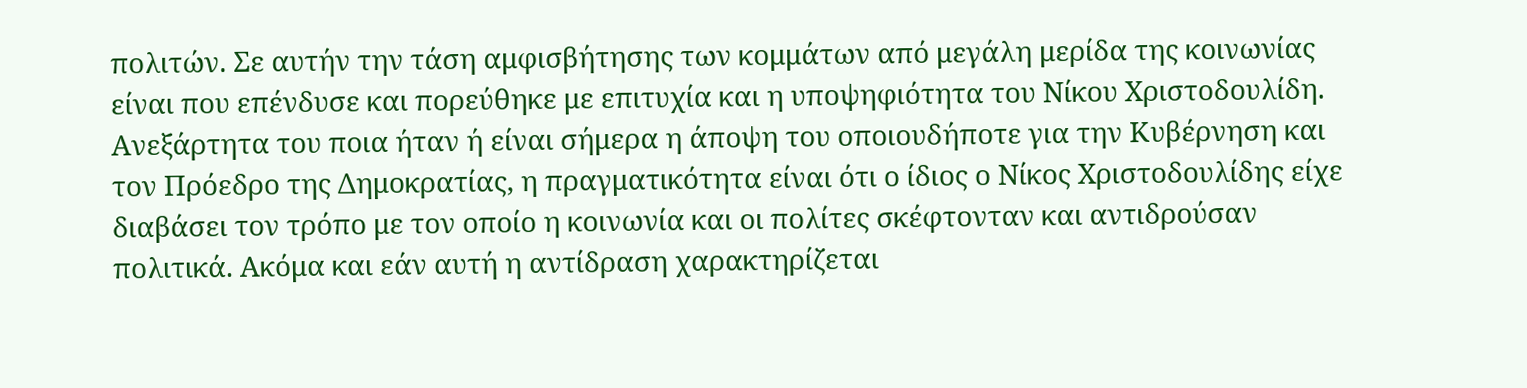πολιτών. Σε αυτήν την τάση αμφισβήτησης των κομμάτων από μεγάλη μερίδα της κοινωνίας είναι που επένδυσε και πορεύθηκε με επιτυχία και η υποψηφιότητα του Νίκου Χριστοδουλίδη. Ανεξάρτητα του ποια ήταν ή είναι σήμερα η άποψη του οποιουδήποτε για την Κυβέρνηση και τον Πρόεδρο της Δημοκρατίας, η πραγματικότητα είναι ότι ο ίδιος ο Νίκος Χριστοδουλίδης είχε διαβάσει τον τρόπο με τον οποίο η κοινωνία και οι πολίτες σκέφτονταν και αντιδρούσαν πολιτικά. Ακόμα και εάν αυτή η αντίδραση χαρακτηρίζεται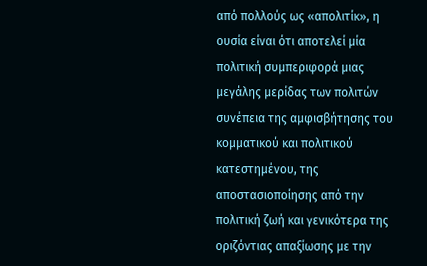από πολλούς ως «απολιτίκ», η ουσία είναι ότι αποτελεί μία πολιτική συμπεριφορά μιας μεγάλης μερίδας των πολιτών συνέπεια της αμφισβήτησης του κομματικού και πολιτικού κατεστημένου, της αποστασιοποίησης από την πολιτική ζωή και γενικότερα της οριζόντιας απαξίωσης με την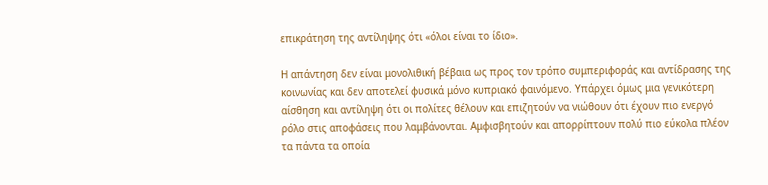επικράτηση της αντίληψης ότι «όλοι είναι το ίδιο».

Η απάντηση δεν είναι μονολιθική βέβαια ως προς τον τρόπο συμπεριφοράς και αντίδρασης της κοινωνίας και δεν αποτελεί φυσικά μόνο κυπριακό φαινόμενο. Υπάρχει όμως μια γενικότερη αίσθηση και αντίληψη ότι οι πολίτες θέλουν και επιζητούν να νιώθουν ότι έχουν πιο ενεργό ρόλο στις αποφάσεις που λαμβάνονται. Αμφισβητούν και απορρίπτουν πολύ πιο εύκολα πλέον τα πάντα τα οποία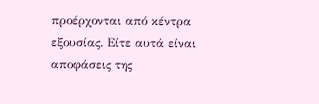προέρχονται από κέντρα εξουσίας. Είτε αυτά είναι αποφάσεις της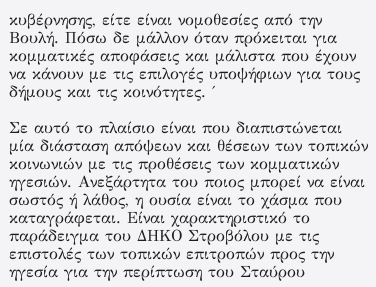κυβέρνησης, είτε είναι νομοθεσίες από την Βουλή. Πόσω δε μάλλον όταν πρόκειται για κομματικές αποφάσεις και μάλιστα που έχουν να κάνουν με τις επιλογές υποψήφιων για τους δήμους και τις κοινότητες. ΄

Σε αυτό το πλαίσιο είναι που διαπιστώνεται μία διάσταση απόψεων και θέσεων των τοπικών κοινωνιών με τις προθέσεις των κομματικών ηγεσιών. Ανεξάρτητα του ποιος μπορεί να είναι σωστός ή λάθος, η ουσία είναι το χάσμα που καταγράφεται. Είναι χαρακτηριστικό το παράδειγμα του ΔΗΚΟ Στροβόλου με τις επιστολές των τοπικών επιτροπών προς την ηγεσία για την περίπτωση του Σταύρου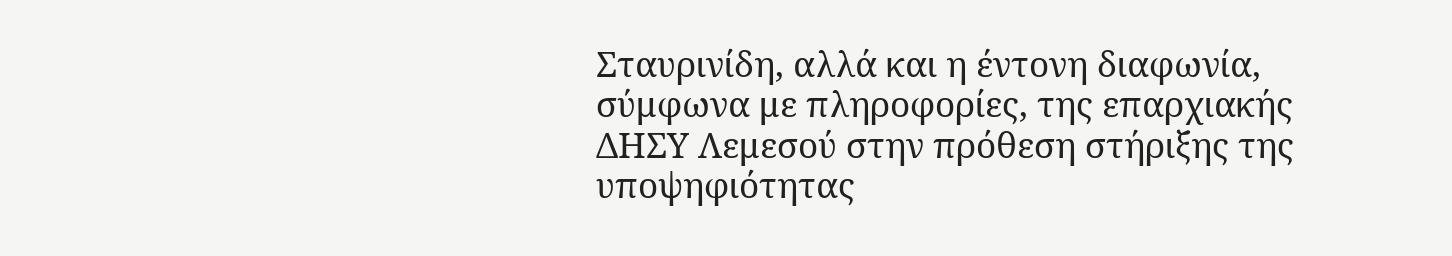Σταυρινίδη, αλλά και η έντονη διαφωνία, σύμφωνα με πληροφορίες, της επαρχιακής ΔΗΣΥ Λεμεσού στην πρόθεση στήριξης της υποψηφιότητας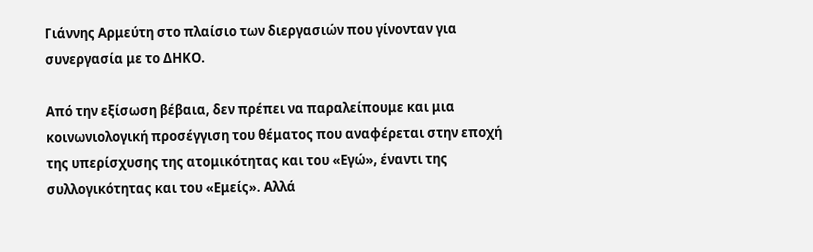Γιάννης Αρμεύτη στο πλαίσιο των διεργασιών που γίνονταν για συνεργασία με το ΔΗΚΟ.

Από την εξίσωση βέβαια, δεν πρέπει να παραλείπουμε και μια κοινωνιολογική προσέγγιση του θέματος που αναφέρεται στην εποχή της υπερίσχυσης της ατομικότητας και του «Εγώ», έναντι της συλλογικότητας και του «Εμείς». Αλλά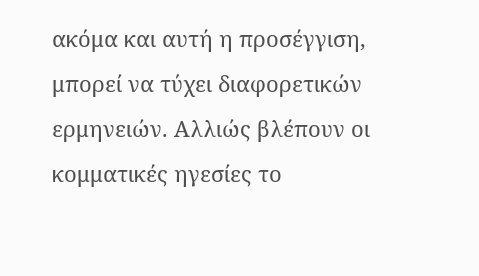ακόμα και αυτή η προσέγγιση, μπορεί να τύχει διαφορετικών ερμηνειών. Αλλιώς βλέπουν οι κομματικές ηγεσίες το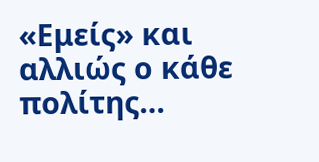«Εμείς» και αλλιώς ο κάθε πολίτης…